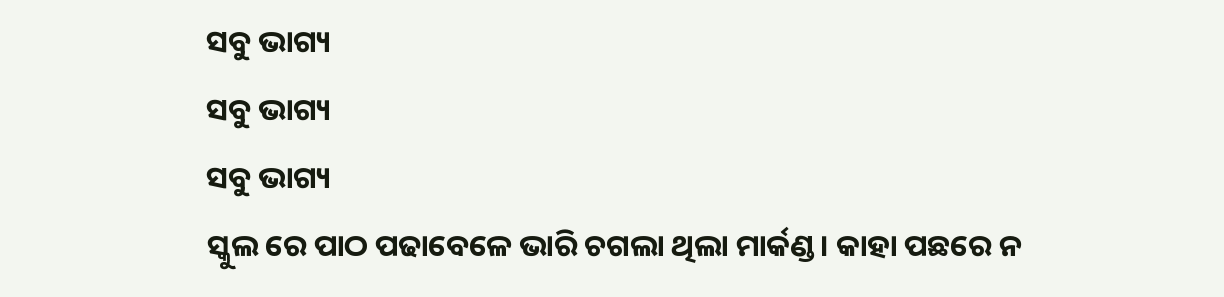ସବୁ ଭାଗ୍ୟ
ସବୁ ଭାଗ୍ୟ
ସବୁ ଭାଗ୍ୟ
ସ୍କୁଲ ରେ ପାଠ ପଢାବେଳେ ଭାରି ଚଗଲା ଥିଲା ମାର୍କଣ୍ଡ। କାହା ପଛରେ ନ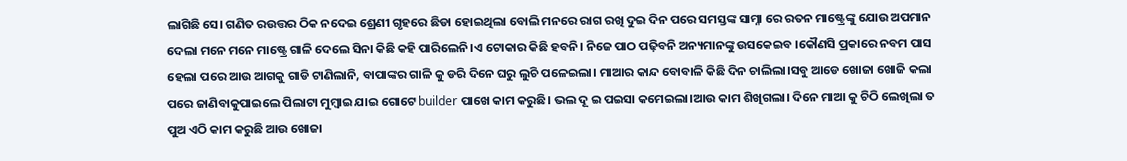ଲାଗିଛି ସେ। ଗଣିତ ରଉତ୍ତର ଠିକ ନଦେଇ ଶ୍ରେଣୀ ଗୃହରେ ଛିଡା ହୋଇଥିଲା ବୋଲି ମନରେ ରାଗ ରଖି ଦୁଇ ଦିନ ପରେ ସମସ୍ତଙ୍କ ସାମ୍ନା ରେ ରତନ ମାଷ୍ଟ୍ରେଙ୍କୁ ଯୋଉ ଅପମାନ ଦେଲା ମନେ ମନେ ମାଷ୍ଟ୍ରେ ଗାଳି ଦେଲେ ସିନା କିଛି କହି ପାରିଲେନି।ଏ ଟୋକାର କିଛି ହବନି। ନିଜେ ପାଠ ପଢ଼ିବନି ଅନ୍ୟମାନଙ୍କୁ ଉସକେଇବ ।କୌଣସି ପ୍ରକାରେ ନବମ ପାସ ହେଲା ପରେ ଆଉ ଆଗକୁ ଗାଡି ଟାଣିଲାନି, ବାପାଙ୍କର ଗାଳି କୁ ଡରି ଦିନେ ଘରୁ ଲୁଚି ପଳେଇଲା। ମାଆର କାନ୍ଦ ବୋବାଳି କିଛି ଦିନ ଚାଲିଲା।ସବୁ ଆଡେ ଖୋଜା ଖୋଜି କଲା ପରେ ଜାଣିବାକୁପାଇଲେ ପିଲାଟା ମୁମ୍ବାଇ ଯାଇ ଗୋଟେ builder ପାଖେ କାମ କରୁଛି। ଭଲ ଦୂ ଇ ପଇସା କମେଇଲା।ଆଉ କାମ ଶିଖିଗଲା। ଦିନେ ମାଆ କୁ ଚିଠି ଲେଖିଲା ତ ପୁଅ ଏଠି କାମ କରୁଛି ଆଉ ଖୋଜା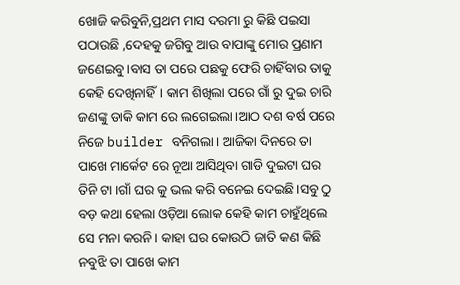ଖୋଜି କରିବୁନି,ପ୍ରଥମ ମାସ ଦରମା ରୁ କିଛି ପଇସା ପଠାଉଛି ,ଦେହକୁ ଜଗିବୁ ଆଉ ବାପାଙ୍କୁ ମୋର ପ୍ରଣାମ ଜଣେଇବୁ।ବାସ ତା ପରେ ପଛକୁ ଫେରି ଚାହିଁବାର ତାକୁ କେହି ଦେଖିନାହିଁ। କାମ ଶିଖିଲା ପରେ ଗାଁ ରୁ ଦୁଇ ଚାରି ଜଣଙ୍କୁ ଡାକି କାମ ରେ ଲଗେଇଲା।ଆଠ ଦଶ ବର୍ଷ ପରେ ନିଜେ builder ବନିଗଲା। ଆଜିକା ଦିନରେ ତା ପାଖେ ମାର୍କେଟ ରେ ନୂଆ ଆସିଥିବା ଗାଡି ଦୁଇଟା ଘର ତିନି ଟା ।ଗାଁ ଘର କୁ ଭଲ କରି ବନେଇ ଦେଇଛି।ସବୁ ଠୁ ବଡ଼ କଥା ହେଲା ଓଡ଼ିଆ ଲୋକ କେହି କାମ ଚାହୁଁଥିଲେ ସେ ମନା କରନି। କାହା ଘର କୋଉଠି ଜାତି କଣ କିଛି ନବୁଝି ତା ପାଖେ କାମ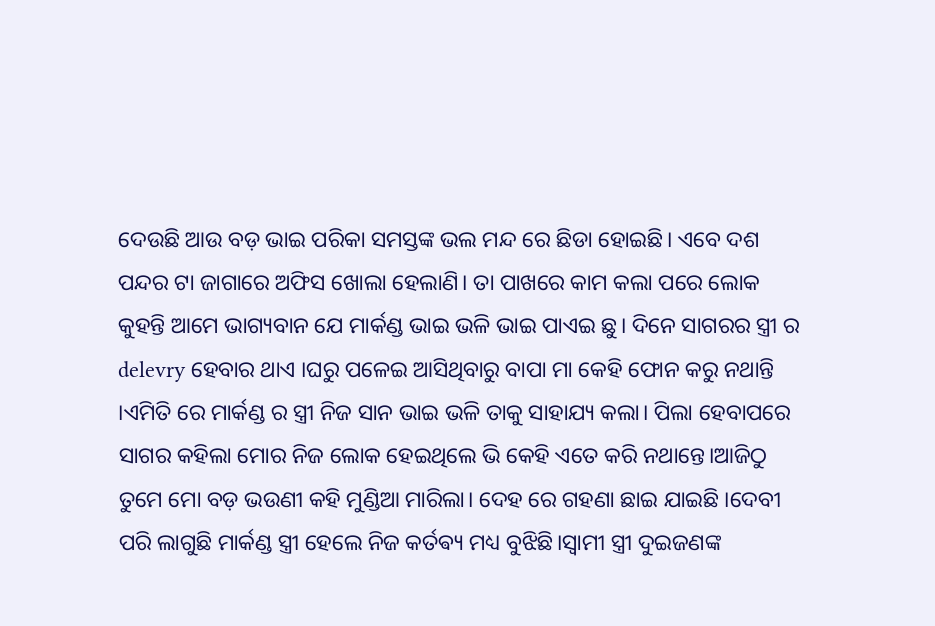ଦେଉଛି ଆଉ ବଡ଼ ଭାଇ ପରିକା ସମସ୍ତଙ୍କ ଭଲ ମନ୍ଦ ରେ ଛିଡା ହୋଇଛି। ଏବେ ଦଶ ପନ୍ଦର ଟା ଜାଗାରେ ଅଫିସ ଖୋଲା ହେଲାଣି। ତା ପାଖରେ କାମ କଲା ପରେ ଲୋକ କୁହନ୍ତି ଆମେ ଭାଗ୍ୟବାନ ଯେ ମାର୍କଣ୍ଡ ଭାଇ ଭଳି ଭାଇ ପାଏଇ ଛୁ। ଦିନେ ସାଗରର ସ୍ତ୍ରୀ ର delevry ହେବାର ଥାଏ ।ଘରୁ ପଳେଇ ଆସିଥିବାରୁ ବାପା ମା କେହି ଫୋନ କରୁ ନଥାନ୍ତି ।ଏମିତି ରେ ମାର୍କଣ୍ଡ ର ସ୍ତ୍ରୀ ନିଜ ସାନ ଭାଇ ଭଳି ତାକୁ ସାହାଯ୍ୟ କଲା। ପିଲା ହେବାପରେ ସାଗର କହିଲା ମୋର ନିଜ ଲୋକ ହେଇଥିଲେ ଭି କେହି ଏତେ କରି ନଥାନ୍ତେ।ଆଜିଠୁ ତୁମେ ମୋ ବଡ଼ ଭଉଣୀ କହି ମୁଣ୍ଡିଆ ମାରିଲା। ଦେହ ରେ ଗହଣା ଛାଇ ଯାଇଛି ।ଦେବୀ ପରି ଲାଗୁଛି ମାର୍କଣ୍ଡ ସ୍ତ୍ରୀ ହେଲେ ନିଜ କର୍ତଵ୍ୟ ମଧ୍ୟ ବୁଝିଛି।ସ୍ୱାମୀ ସ୍ତ୍ରୀ ଦୁଇଜଣଙ୍କ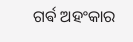ଗର୍ଵ ଅହଂକାର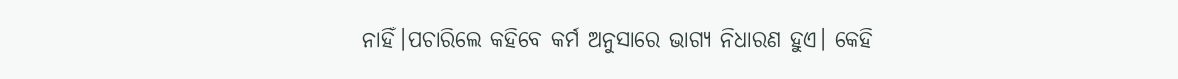ନାହିଁ।ପଚାରିଲେ କହିବେ କର୍ମ ଅନୁସାରେ ଭାଗ୍ୟ ନିଧାରଣ ହୁଏ। କେହି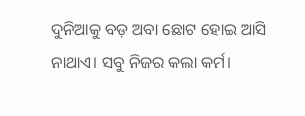ଦୁନିଆକୁ ବଡ଼ ଅବା ଛୋଟ ହୋଇ ଆସି ନାଥାଏ। ସବୁ ନିଜର କଲା କର୍ମ।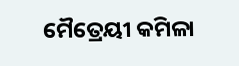ମୈତ୍ରେୟୀ କମିଳା